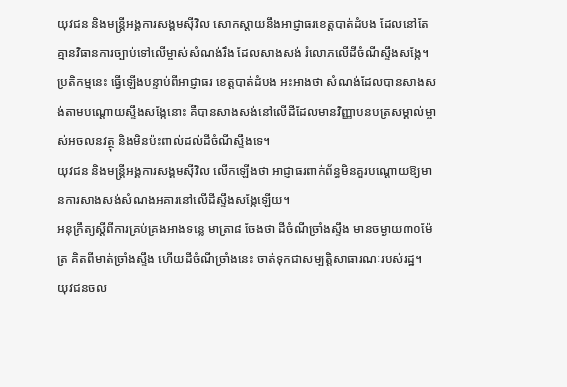យុវជន និងមន្ត្រីអង្គការសង្គមស៊ីវិល សោកស្ដាយនឹងអាជ្ញាធរខេត្តបាត់ដំបង ដែលនៅតែគ្មានវិធានការច្បាប់ទៅលើម្ចាស់សំណង់រឹង ដែលសាងសង់ រំលោភលើដីចំណីស្ទឹងសង្កែ។ ប្រតិកម្មនេះ ធ្វើឡើងបន្ទាប់ពីអាជ្ញាធរ ខេត្តបាត់ដំបង អះអាងថា សំណង់ដែលបានសាងសង់តាមបណ្ដោយស្ទឹងសង្កែនោះ គឺបានសាងសង់នៅលើដីដែលមានវិញ្ញាបនបត្រសម្គាល់ម្ចាស់អចលនវត្ថុ និងមិនប៉ះពាល់ដល់ដីចំណីស្ទឹងទេ។
យុវជន និងមន្ត្រីអង្គការសង្គមស៊ីវិល លើកឡើងថា អាជ្ញាធរពាក់ព័ន្ធមិនគួរបណ្ដោយឱ្យមានការសាងសង់សំណងអគារនៅលើដីស្ទឹងសង្កែឡើយ។
អនុក្រឹត្យស្ដីពីការគ្រប់គ្រងអាងទន្លេ មាត្រា៨ ចែងថា ដីចំណីច្រាំងស្ទឹង មានចម្ងាយ៣០ម៉ែត្រ គិតពីមាត់ច្រាំងស្ទឹង ហើយដីចំណីច្រាំងនេះ ចាត់ទុកជាសម្បត្តិសាធារណៈរបស់រដ្ឋ។
យុវជនចល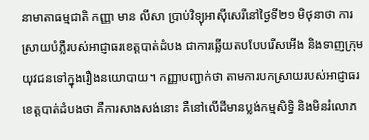នាមាតាធម្មជាតិ កញ្ញា មាន លីសា ប្រាប់វិទ្យុអាស៊ីសេរីនៅថ្ងៃទី២១ មិថុនាថា ការស្រាយបំភ្លឺរបស់អាជ្ញាធរខេត្តបាត់ដំបង ជាការឆ្លើយតបបែបរើសអើង និងទាញក្រុមយុវជនទៅក្នុងរឿងនយោបាយ។ កញ្ញាបញ្ជាក់ថា តាមការបកស្រាយរបស់អាជ្ញាធរខេត្តបាត់ដំបងថា គឺការសាងសង់នោះ គឺនៅលើដីមានប្លង់កម្មសិទ្ធិ និងមិនរំលោភ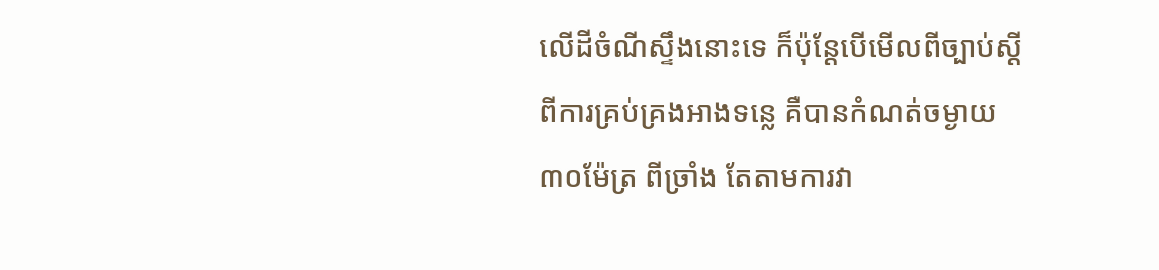លើដីចំណីស្ទឹងនោះទេ ក៏ប៉ុន្តែបើមើលពីច្បាប់ស្ដីពីការគ្រប់គ្រងអាងទន្លេ គឺបានកំណត់ចម្ងាយ៣០ម៉ែត្រ ពីច្រាំង តែតាមការវា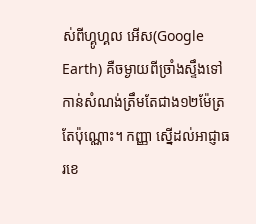ស់ពីហ្គូហ្គល អើស(Google Earth) គឺចម្ងាយពីច្រាំងស្ទឹងទៅកាន់សំណង់ត្រឹមតែជាង១២ម៉ែត្រតែប៉ុណ្ណោះ។ កញ្ញា ស្នើដល់អាជ្ញាធរខេ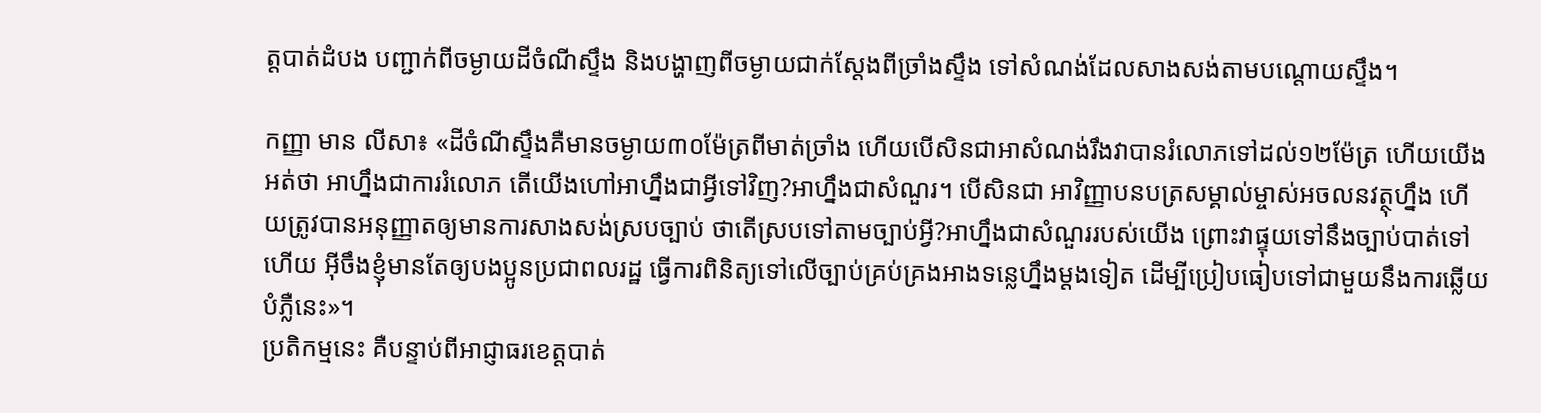ត្តបាត់ដំបង បញ្ជាក់ពីចម្ងាយដីចំណីស្ទឹង និងបង្ហាញពីចម្ងាយជាក់ស្ដែងពីច្រាំងស្ទឹង ទៅសំណង់ដែលសាងសង់តាមបណ្ដោយស្ទឹង។

កញ្ញា មាន លីសា៖ «ដីចំណីស្ទឹងគឺមានចម្ងាយ៣០ម៉ែត្រពីមាត់ច្រាំង ហើយបើសិនជាអាសំណង់រឹងវាបានរំលោភទៅដល់១២ម៉ែត្រ ហើយយើងអត់ថា អាហ្នឹងជាការរំលោភ តើយើងហៅអាហ្នឹងជាអ្វីទៅវិញ?អាហ្នឹងជាសំណួរ។ បើសិនជា អាវិញ្ញាបនបត្រសម្គាល់ម្ចាស់អចលនវត្ថុហ្នឹង ហើយត្រូវបានអនុញ្ញាតឲ្យមានការសាងសង់ស្របច្បាប់ ថាតើស្របទៅតាមច្បាប់អ្វី?អាហ្នឹងជាសំណួររបស់យើង ព្រោះវាផ្ទុយទៅនឹងច្បាប់បាត់ទៅហើយ អ៊ីចឹងខ្ញុំមានតែឲ្យបងប្អូនប្រជាពលរដ្ឋ ធ្វើការពិនិត្យទៅលើច្បាប់គ្រប់គ្រងអាងទន្លេហ្នឹងម្ដងទៀត ដើម្បីប្រៀបធៀបទៅជាមួយនឹងការឆ្លើយបំភ្លឺនេះ»។
ប្រតិកម្មនេះ គឺបន្ទាប់ពីអាជ្ញាធរខេត្តបាត់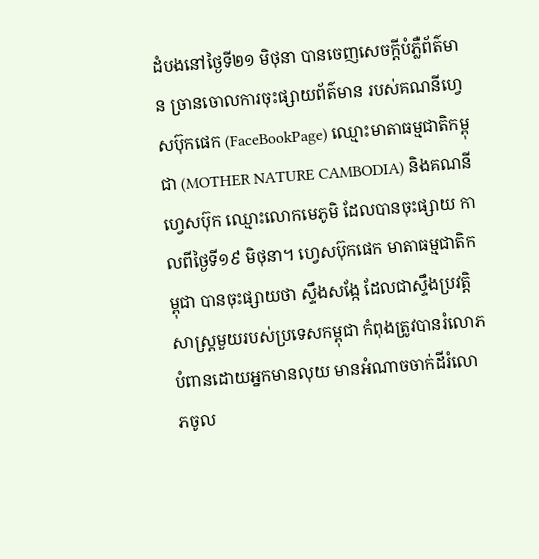ដំបងនៅថ្ងៃទី២១ មិថុនា បានចេញសេចក្ដីបំភ្លឺព័ត៌មាន ច្រានចោលការចុះផ្សាយព័ត៌មាន របស់គណនីហ្វេសប៊ុកផេក (FaceBookPage) ឈ្មោះមាតាធម្មជាតិកម្ពុជា (MOTHER NATURE CAMBODIA) និងគណនីហ្វេសប៊ុក ឈ្មោះលោកមេភូមិ ដែលបានចុះផ្សាយ កាលពីថ្ងៃទី១៩ មិថុនា។ ហ្វេសប៊ុកផេក មាតាធម្មជាតិកម្ពុជា បានចុះផ្សាយថា ស្ទឹងសង្កែ ដែលជាស្ទឹងប្រវត្តិសាស្ត្រមួយរបស់ប្រទេសកម្ពុជា កំពុងត្រូវបានរំលោភបំពានដោយអ្នកមានលុយ មានអំណាចចាក់ដីរំលោភចូល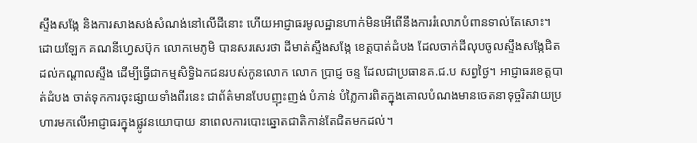ស្ទឹងសង្កែ និងការសាងសង់សំណង់នៅលើដីនោះ ហើយអាជ្ញាធរមូលដ្ឋានហាក់មិនអើពើនឹងការរំលោភបំពានទាល់តែសោះ។ ដោយឡែក គណនីហ្វេសប៊ុក លោកមេភូមិ បានសរសេរថា ដីមាត់ស្ទឹងសង្កែ ខេត្តបាត់ដំបង ដែលចាក់ដីលុបចូលស្ទឹងសង្កែជិតដល់កណ្ដាលស្ទឹង ដើម្បីធ្វើជាកម្មសិទ្ធិឯកជនរបស់កូនលោក លោក ប្រាជ្ញ ចន្ទ ដែលជាប្រធានគ.ជ.ប សព្វថ្ងៃ។ អាជ្ញាធរខេត្តបាត់ដំបង ចាត់ទុកការចុះផ្សាយទាំងពីរនេះ ជាព័ត៌មានបែបញុះញង់ បំភាន់ បំភ្លៃការពិតក្នុងគោលបំណងមានចេតនាទុច្ចរិតវាយប្រហារមកលើអាជ្ញាធរក្នុងផ្លូវនយោបាយ នាពេលការបោះឆ្នោតជាតិកាន់តែជិតមកដល់។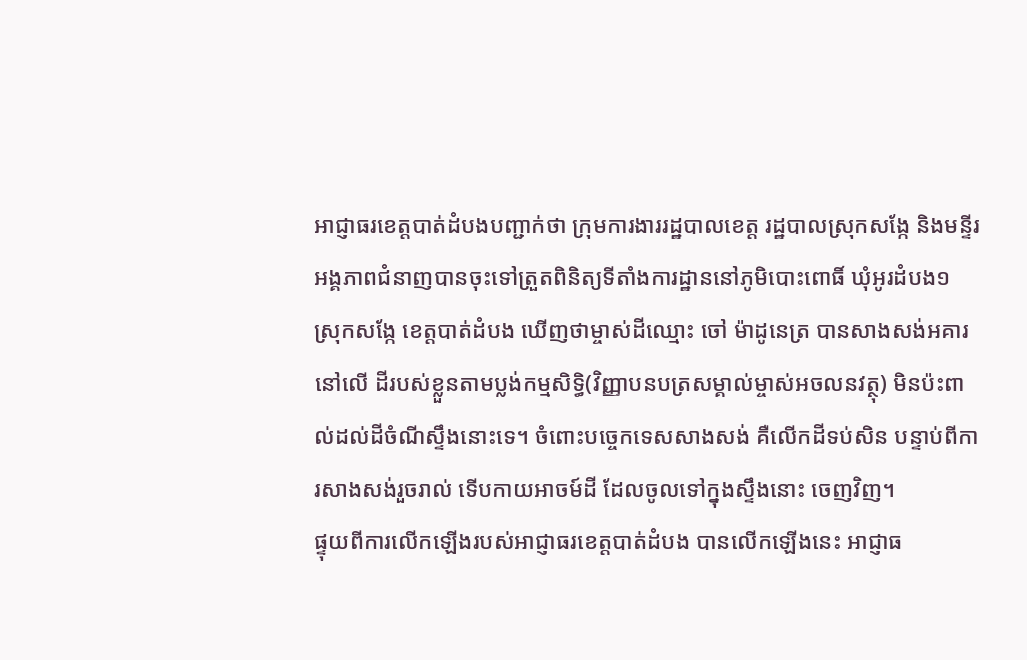អាជ្ញាធរខេត្តបាត់ដំបងបញ្ជាក់ថា ក្រុមការងាររដ្ឋបាលខេត្ត រដ្ឋបាលស្រុកសង្កែ និងមន្ទីរ អង្គភាពជំនាញបានចុះទៅត្រួតពិនិត្យទីតាំងការដ្ឋាននៅភូមិបោះពោធិ៍ ឃុំអូរដំបង១ ស្រុកសង្កែ ខេត្តបាត់ដំបង ឃើញថាម្ចាស់ដីឈ្មោះ ចៅ ម៉ាដូនេត្រ បានសាងសង់អគារនៅលើ ដីរបស់ខ្លួនតាមប្លង់កម្មសិទ្ធិ(វិញ្ញាបនបត្រសម្គាល់ម្ចាស់អចលនវត្ថុ) មិនប៉ះពាល់ដល់ដីចំណីស្ទឹងនោះទេ។ ចំពោះបច្ចេកទេសសាងសង់ គឺលើកដីទប់សិន បន្ទាប់ពីការសាងសង់រួចរាល់ ទើបកាយអាចម៍ដី ដែលចូលទៅក្នុងស្ទឹងនោះ ចេញវិញ។
ផ្ទុយពីការលើកឡើងរបស់អាជ្ញាធរខេត្តបាត់ដំបង បានលើកឡើងនេះ អាជ្ញាធ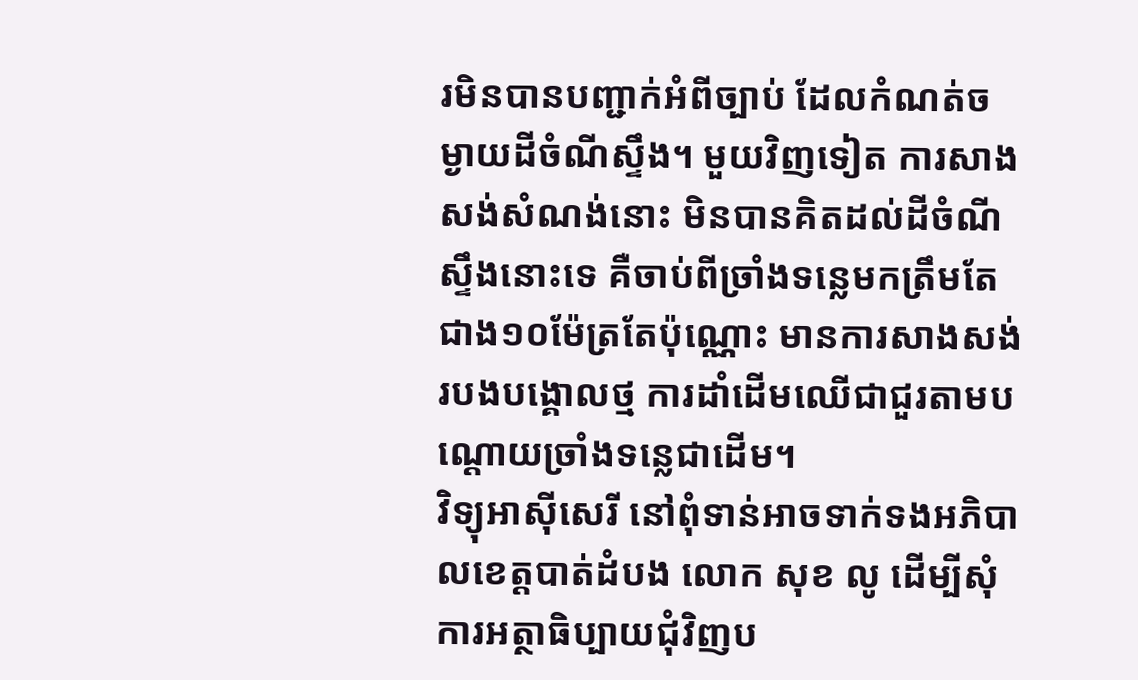រមិនបានបញ្ជាក់អំពីច្បាប់ ដែលកំណត់ចម្ងាយដីចំណីស្ទឹង។ មួយវិញទៀត ការសាងសង់សំណង់នោះ មិនបានគិតដល់ដីចំណីស្ទឹងនោះទេ គឺចាប់ពីច្រាំងទន្លេមកត្រឹមតែជាង១០ម៉ែត្រតែប៉ុណ្ណោះ មានការសាងសង់របងបង្គោលថ្ម ការដាំដើមឈើជាជួរតាមបណ្ដោយច្រាំងទន្លេជាដើម។
វិទ្យុអាស៊ីសេរី នៅពុំទាន់អាចទាក់ទងអភិបាលខេត្តបាត់ដំបង លោក សុខ លូ ដើម្បីសុំការអត្ថាធិប្បាយជុំវិញប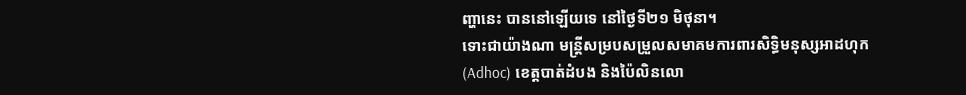ញ្ហានេះ បាននៅឡើយទេ នៅថ្ងៃទី២១ មិថុនា។
ទោះជាយ៉ាងណា មន្ត្រីសម្របសម្រួលសមាគមការពារសិទ្ធិមនុស្សអាដហុក (Adhoc) ខេត្តបាត់ដំបង និងប៉ៃលិនលោ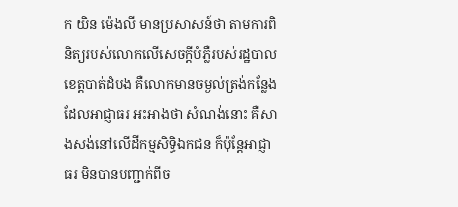ក យិន ម៉េងលី មានប្រសាសន៍ថា តាមការពិនិត្យរបស់លោកលើសេចក្ដីបំភ្លឺរបស់រដ្ឋបាលខេត្តបាត់ដំបង គឺលោកមានចម្ងល់ត្រង់កន្លែង ដែលអាជ្ញាធរ អះអាងថា សំណង់នោះ គឺសាងសង់នៅលើដីកម្មសិទ្ធិឯកជន ក៏ប៉ុន្តែអាជ្ញាធរ មិនបានបញ្ជាក់ពីច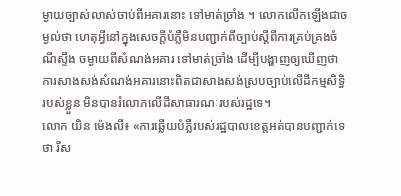ម្ងាយច្បាស់លាស់ចាប់ពីអគារនោះ ទៅមាត់ច្រាំង ។ លោកលើកឡើងជាចម្ងល់ថា ហេតុអ្វីនៅក្នុងសេចក្ដីបំភ្លឺមិនបញ្ជាក់ពីច្បាប់ស្ដីពីការគ្រប់គ្រងចំណីស្ទឹង ចម្ងាយពីសំណង់អគារ ទៅមាត់ច្រាំង ដើម្បីបង្ហាញឲ្យឃើញថា ការសាងសង់សំណង់អគារនោះពិតជាសាងសង់ស្របច្បាប់លើដីកម្មសិទ្ធិរបស់ខ្លួន មិនបានរំលោភលើដីសាធារណៈរបស់រដ្ឋទេ។
លោក យិន ម៉េងលី៖ «ការឆ្លើយបំភ្លឺរបស់រដ្ឋបាលខេត្តអត់បានបញ្ជាក់ទេថា រីស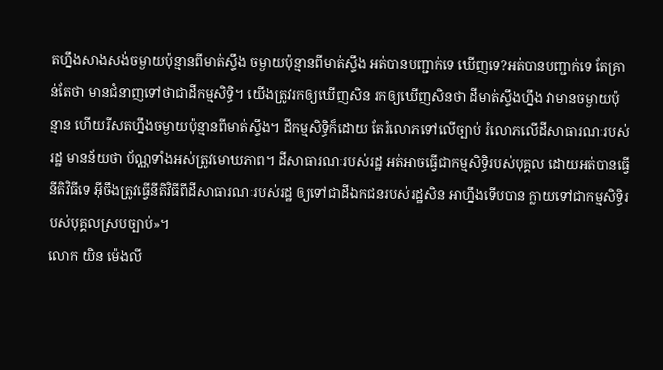តហ្នឹងសាងសង់ចម្ងាយប៉ុន្មានពីមាត់ស្ទឹង ចម្ងាយប៉ុន្មានពីមាត់ស្ទឹង អត់បានបញ្ជាក់ទេ ឃើញទេ?អត់បានបញ្ជាក់ទេ តែគ្រាន់តែថា មានជំនាញទៅថាជាដីកម្មសិទ្ធិ។ យើងត្រូវរកឲ្យឃើញសិន រកឲ្យឃើញសិនថា ដីមាត់ស្ទឹងហ្នឹង វាមានចម្ងាយប៉ុន្មាន ហើយរីសតហ្នឹងចម្ងាយប៉ុន្មានពីមាត់ស្ទឹង។ ដីកម្មសិទ្ធិក៏ដោយ តែរំលោភទៅលើច្បាប់ រំលោភលើដីសាធារណៈរបស់រដ្ឋ មានន័យថា ប័ណ្ណទាំងអស់ត្រូវមោឃភាព។ ដីសាធារណៈរបស់រដ្ឋ អត់អាចធ្វើជាកម្មសិទ្ធិរបស់បុគ្គល ដោយអត់បានធ្វើនីតិវិធីទេ អ៊ីចឹងត្រូវធ្វើនីតិវិធីពីដីសាធារណៈរបស់រដ្ឋ ឲ្យទៅជាដីឯកជនរបស់រដ្ឋសិន អាហ្នឹងទើបបាន ក្លាយទៅជាកម្មសិទ្ធិរបស់បុគ្គលស្របច្បាប់»។
លោក យិន ម៉េងលី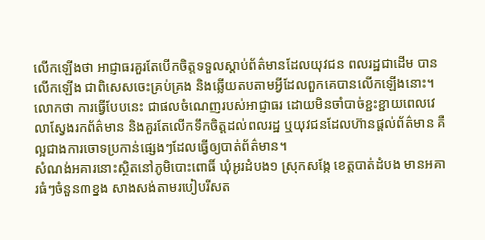លើកឡើងថា អាជ្ញាធរគួរតែបើកចិត្តទទួលស្ដាប់ព័ត៌មានដែលយុវជន ពលរដ្ឋជាដើម បានលើកឡើង ជាពិសេសចេះគ្រប់គ្រង និងឆ្លើយតបតាមអ្វីដែលពួកគេបានលើកឡើងនោះ។ លោកថា ការធ្វើបែបនេះ ជាផលចំណេញរបស់អាជ្ញាធរ ដោយមិនចាំបាច់ខ្ជះខ្ជាយពេលវេលាស្វែងរកព័ត៌មាន និងគួរតែលើកទឹកចិត្តដល់ពលរដ្ឋ ឬយុវជនដែលហ៊ានផ្ដល់ព័ត៌មាន គឺល្អជាងការចោទប្រកាន់ផ្សេងៗដែលធ្វើឲ្យបាត់ព័ត៌មាន។
សំណង់អគារនោះស្ថិតនៅភូមិបោះពោធិ៍ ឃុំអូរដំបង១ ស្រុកសង្កែ ខេត្តបាត់ដំបង មានអគារធំៗចំនួន៣ខ្នង សាងសង់តាមរបៀបរីសត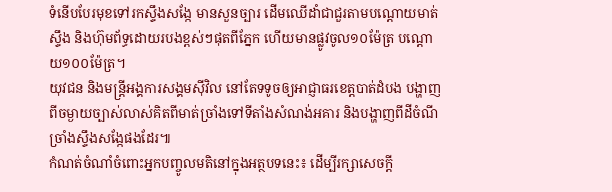ទំនើបបែរមុខទៅរកស្ទឹងសង្កែ មានសួនច្បារ ដើមឈើដាំជាជួរតាមបណ្ដោយមាត់ស្ទឹង និងហ៊ុមព័ទ្ធដោយរបងខ្ពស់ៗផុតពីភ្នែក ហើយមានផ្លូវចូល១០ម៉ែត្រ បណ្ដោយ១០០ម៉ែត្រ។
យុវជន និងមន្ត្រីអង្គការសង្គមស៊ីវិល នៅតែទទូចឲ្យអាជ្ញាធរខេត្តបាត់ដំបង បង្ហាញពីចម្ងាយច្បាស់លាស់គិតពីមាត់ច្រាំងទៅទីតាំងសំណង់អគារ និងបង្ហាញពីដីចំណីច្រាំងស្ទឹងសង្កែផងដែរ៕
កំណត់ចំណាំចំពោះអ្នកបញ្ចូលមតិនៅក្នុងអត្ថបទនេះ៖ ដើម្បីរក្សាសេចក្ដី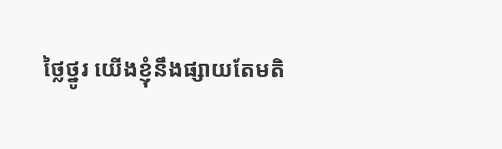ថ្លៃថ្នូរ យើងខ្ញុំនឹងផ្សាយតែមតិ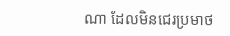ណា ដែលមិនជេរប្រមាថ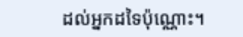ដល់អ្នកដទៃប៉ុណ្ណោះ។